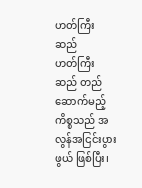ဟတ်ကြီးဆည်
ဟတ်ကြီးဆည် တည်ဆောက်မည့် ကိစ္စသည် အလွန်အငြင်းပွားဖွယ် ဖြစ်ပြီး၊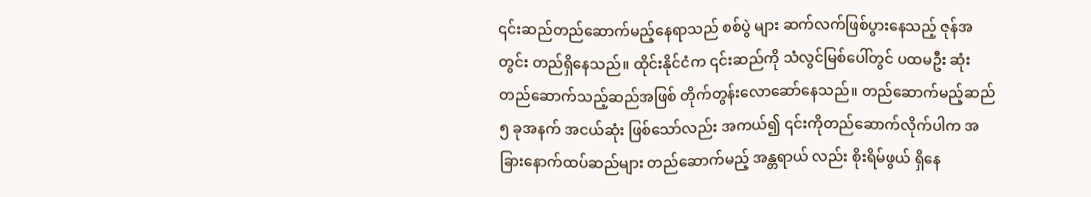၎င်းဆည်တည်ဆောက်မည့်နေရာသည် စစ်ပွဲ များ ဆက်လက်ဖြစ်ပွားနေသည့် ဇုန်အတွင်း တည်ရှိနေသည်။ ထိုင်းနိုင်ငံက ၎င်းဆည်ကို သံလွင်မြစ်ပေါ်တွင် ပထမဦး ဆုံး တည်ဆောက်သည့်ဆည်အဖြစ် တိုက်တွန်းလောဆော်နေသည်။ တည်ဆောက်မည့်ဆည်၅ ခုအနက် အငယ်ဆုံး ဖြစ်သော်လည်း အကယ်၍ ၎င်းကိုတည်ဆောက်လိုက်ပါက အခြားနောက်ထပ်ဆည်များ တည်ဆောက်မည့် အန္တရာယ် လည်း စိုးရိမ်ဖွယ် ရှိနေ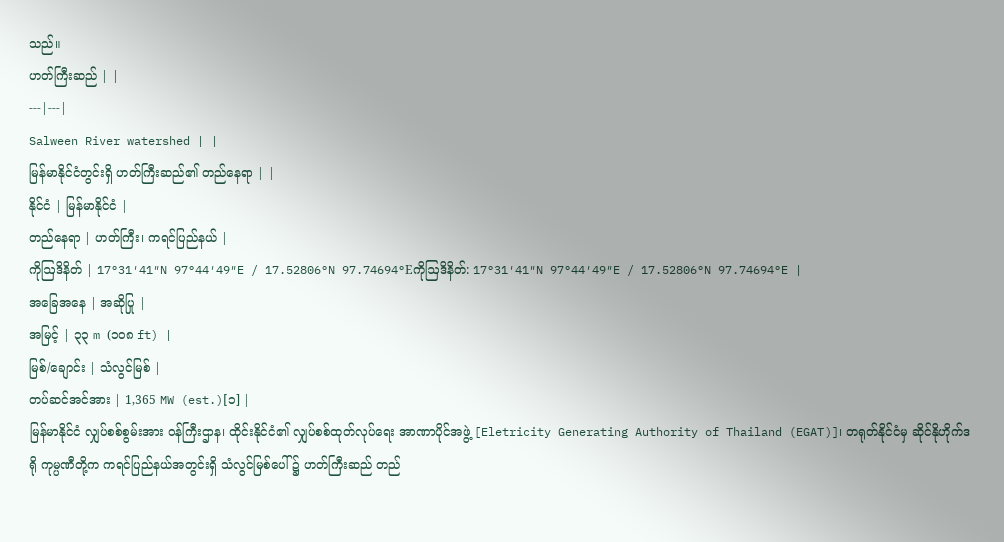သည်။
ဟတ်ကြီးဆည် | |
---|---|
Salween River watershed | |
မြန်မာနိုင်ငံတွင်းရှိ ဟတ်ကြီးဆည်၏ တည်နေရာ | |
နိုင်ငံ | မြန်မာနိုင်ငံ |
တည်နေရာ | ဟတ်ကြီး၊ ကရင်ပြည်နယ် |
ကိုဩဒိနိတ် | 17°31′41″N 97°44′49″E / 17.52806°N 97.74694°Eကိုဩဒိနိတ်: 17°31′41″N 97°44′49″E / 17.52806°N 97.74694°E |
အခြေအနေ | အဆိုပြု |
အမြင့် | ၃၃ m (၁၀၈ ft) |
မြစ်/ချောင်း | သံလွင်မြစ် |
တပ်ဆင်အင်အား | 1,365 MW (est.)[၁] |
မြန်မာနိုင်ငံ လျှပ်စစ်စွမ်းအား ဝန်ကြီးဌာန၊ ထိုင်းနိုင်ငံ၏ လျှပ်စစ်ထုတ်လုပ်ရေး အာဏာပိုင်အဖွဲ့ [Eletricity Generating Authority of Thailand (EGAT)]၊ တရုတ်နိုင်ငံမှ ဆိုင်နိုဟိုက်ဒရို ကုမ္ပဏီတို့က ကရင်ပြည်နယ်အတွင်းရှိ သံလွင်မြစ်ပေါ် ၌ ဟတ်ကြီးဆည် တည်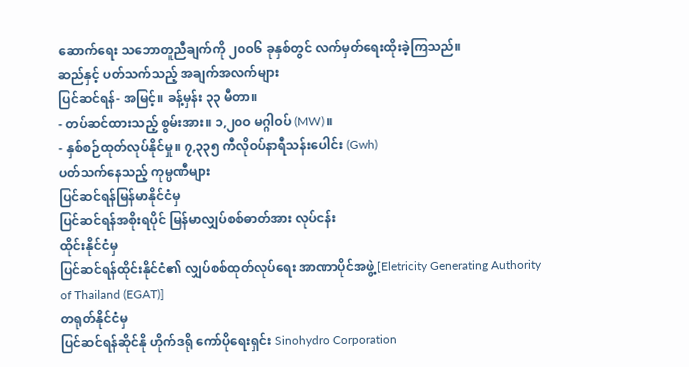ဆောက်ရေး သဘောတူညီချက်ကို ၂၀ဝ၆ ခုနှစ်တွင် လက်မှတ်ရေးထိုးခဲ့ကြသည်။
ဆည်နှင့် ပတ်သက်သည့် အချက်အလက်များ
ပြင်ဆင်ရန်- အမြင့်။ ခန့်မှန်း ၃၃ မီတာ။
- တပ်ဆင်ထားသည့် စွမ်းအား။ ၁,၂၀ဝ မဂ္ဂါဝပ် (MW)။
- နှစ်စဉ်ထုတ်လုပ်နိုင်မှု။ ၇,၃၃၅ ကီလိုဝပ်နာရီသန်းပေါင်း (Gwh)
ပတ်သက်နေသည့် ကုမ္ပဏီများ
ပြင်ဆင်ရန်မြန်မာနိုင်ငံမှ
ပြင်ဆင်ရန်အစိုးရပိုင် မြန်မာလျှပ်စစ်ဓာတ်အား လုပ်ငန်း
ထိုင်းနိုင်ငံမှ
ပြင်ဆင်ရန်ထိုင်းနိုင်ငံ၏ လျှပ်စစ်ထုတ်လုပ်ရေး အာဏာပိုင်အဖွဲ့ [Eletricity Generating Authority of Thailand (EGAT)]
တရုတ်နိုင်ငံမှ
ပြင်ဆင်ရန်ဆိုင်နို ဟိုက်ဒရို ကော်ပိုရေးရှင်း Sinohydro Corporation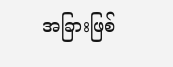အခြားဖြစ်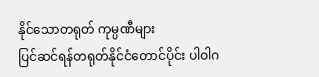နိုင်သောတရုတ် ကုမ္ပဏီများ
ပြင်ဆင်ရန်တရုတ်နိုင်ငံတောင်ပိုင်း ပါဝါဂ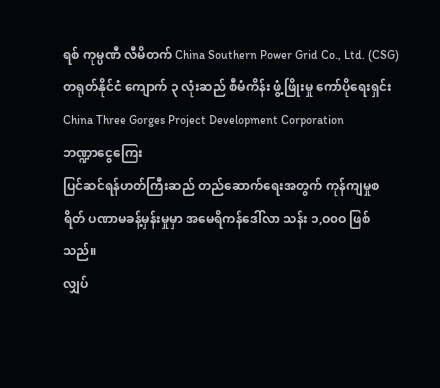ရစ် ကုမ္ပဏီ လီမိတက် China Southern Power Grid Co., Ltd. (CSG) တရုတ်နိုင်ငံ ကျောက် ၃ လုံးဆည် စီမံကိန်း ဖွံ့ဖြိုးမှု ကော်ပိုရေးရှင်း China Three Gorges Project Development Corporation
ဘဏ္ဍာငွေကြေး
ပြင်ဆင်ရန်ဟတ်ကြီးဆည် တည်ဆောက်ရေးအတွက် ကုန်ကျမှုစရိတ် ပဏာမခန့်မှန်းမှုမှာ အမေရိကန်ဒေါ်လာ သန်း ၁,ဝ၀ဝ ဖြစ်သည်။
လျှပ်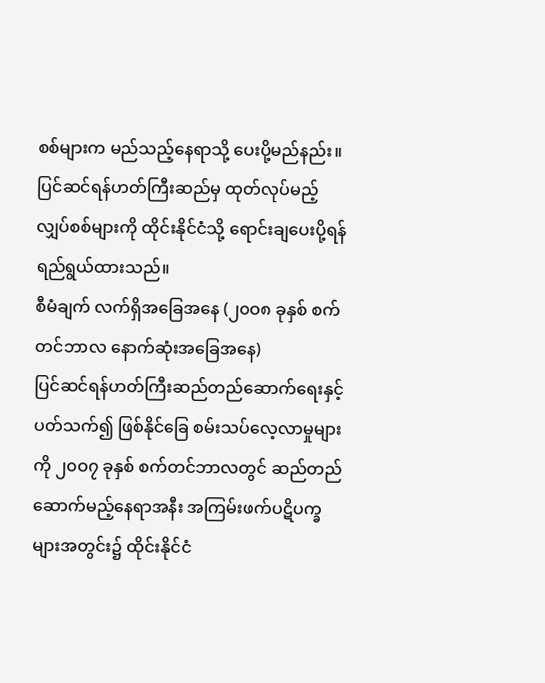စစ်များက မည်သည့်နေရာသို့ ပေးပို့မည်နည်း။
ပြင်ဆင်ရန်ဟတ်ကြီးဆည်မှ ထုတ်လုပ်မည့် လျှပ်စစ်များကို ထိုင်းနိုင်ငံသို့ ရောင်းချပေးပို့ရန် ရည်ရွယ်ထားသည်။
စီမံချက် လက်ရှိအခြေအနေ (၂၀ဝ၈ ခုနှစ် စက်တင်ဘာလ နောက်ဆုံးအခြေအနေ)
ပြင်ဆင်ရန်ဟတ်ကြီးဆည်တည်ဆောက်ရေးနှင့် ပတ်သက်၍ ဖြစ်နိုင်ခြေ စမ်းသပ်လေ့လာမှုများကို ၂၀ဝ၇ ခုနှစ် စက်တင်ဘာလတွင် ဆည်တည်ဆောက်မည့်နေရာအနီး အကြမ်းဖက်ပဋိပက္ခများအတွင်း၌ ထိုင်းနိုင်ငံ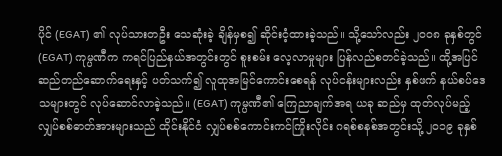ပိုင် (EGAT) ၏ လုပ်သားတဦး သေဆုံးခဲ့ ချိန်မှစ၍ ဆိုင်းငံ့ထားခဲ့သည်။ သို့သော်လည်း ၂၀ဝ၈ ခုနှစ်တွင် (EGAT) ကုမ္ပဏီက ကရင်ပြည်နယ်အတွင်းတွင် စူးစမ်း လေ့လာမှုများ ပြန်လည်စတင်ခဲ့သည်။ ထို့အပြင် ဆည်တည်ဆောက်ရေးနှင့် ပတ်သက်၍ လူထုအမြင်ကောင်းစေရန် လုပ်ငန်းများလည်း နှစ်ဖက် နယ်စပ်ဒေသများတွင် လုပ်ဆောင်လာခဲ့သည်။ (EGAT) ကုမ္ပဏီ၏ ကြေညာချက်အရ ယခု ဆည်မှ ထုတ်လုပ်မည့် လျှပ်စစ်ဓာတ်အားများသည် ထိုင်းနိုင်ငံ လျှပ်စစ်ကောင်းကင်ကြိုးလိုင်း ဂရစ်စနစ်အတွင်းသို့ ၂၀၁၉ ခုနှစ်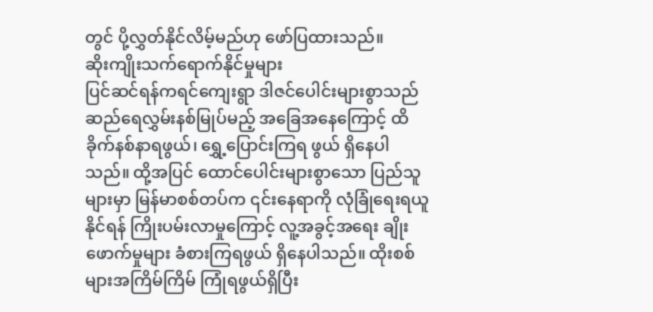တွင် ပို့လွှတ်နိုင်လိမ့်မည်ဟု ဖော်ပြထားသည်။
ဆိုးကျိုးသက်ရောက်နိုင်မှုများ
ပြင်ဆင်ရန်ကရင်ကျေးရွာ ဒါဇင်ပေါင်းများစွာသည် ဆည်ရေလွှမ်းနစ်မြုပ်မည့် အခြေအနေကြောင့် ထိခိုက်နစ်နာရဖွယ်၊ ရွှေ့ပြောင်းကြရ ဖွယ် ရှိနေပါသည်။ ထို့အပြင် ထောင်ပေါင်းများစွာသော ပြည်သူများမှာ မြန်မာစစ်တပ်က ၎င်းနေရာကို လုံခြုံရေးရယူနိုင်ရန် ကြိုးပမ်းလာမှုကြောင့် လူ့အခွင့်အရေး ချိုးဖောက်မှုများ ခံစားကြရဖွယ် ရှိနေပါသည်။ ထိုးစစ်များအကြိမ်ကြိမ် ကြုံရဖွယ်ရှိပြီး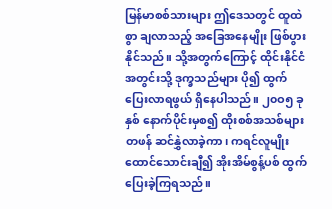မြန်မာစစ်သားများ ဤဒေသတွင် ထူထဲစွာ ချလာသည့် အခြေအနေမျိုး ဖြစ်ပွားနိုင်သည်။ သို့အတွက်ကြောင့် ထိုင်းနိုင်ငံ အတွင်းသို့ ဒုက္ခသည်များ ပို၍ ထွက်ပြေးလာရဖွယ် ရှိနေပါသည်။ ၂၀ဝ၅ ခုနှစ် နောက်ပိုင်းမှစ၍ ထိုးစစ်အသစ်များ တဖန် ဆင်နွှဲလာခဲ့ကာ၊ ကရင်လူမျိုး ထောင်သောင်းချီ၍ အိုးအိမ်စွန့်ပစ် ထွက်ပြေးခဲ့ကြရသည်။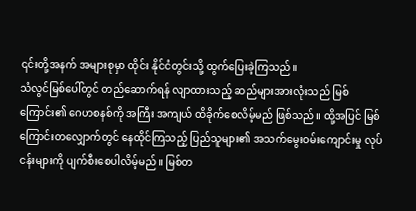၎င်းတို့အနက် အများစုမှာ ထိုင်း နိုင်ငံတွင်းသို့ ထွက်ပြေးခဲ့ကြသည်။
သံလွင်မြစ်ပေါ်တွင် တည်ဆောက်ရန် လျာထားသည့် ဆည်များအားလုံးသည် မြစ်ကြောင်း၏ ဂေဟစနစ်ကို အကြီး အကျယ် ထိခိုက်စေလိမ့်မည် ဖြစ်သည်။ ထို့အပြင် မြစ်ကြောင်းတလျှောက်တွင် နေထိုင်ကြသည့် ပြည်သူများ၏ အသက်မွေးဝမ်းကျောင်းမှု လုပ်ငန်းများကို ပျက်စီးစေပါလိမ့်မည်။ မြစ်တ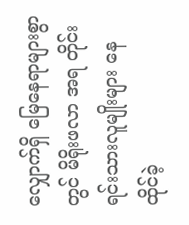လျှောက်ရှိ မြေနေရာများစွာတွင် မိရိုးဖလာ အရ တိုင်းရင်းသားလူမျိုးများ နေထိုင်ခဲ့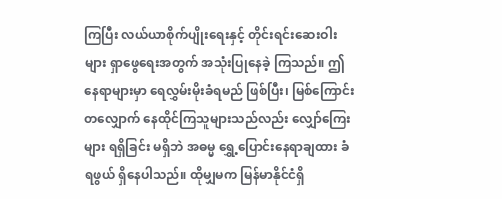ကြပြီး လယ်ယာစိုက်ပျိုးရေးနှင့် တိုင်းရင်းဆေးဝါးများ ရှာဖွေရေးအတွက် အသုံးပြုနေခဲ့ ကြသည်။ ဤနေရာများမှာ ရေလွှမ်းမိုးခံရမည် ဖြစ်ပြီး၊ မြစ်ကြောင်းတလျှောက် နေထိုင်ကြသူများသည်လည်း လျှော်ကြေး များ ရရှိခြင်း မရှိဘဲ အဓမ္မ ရွှေ့ပြောင်းနေရာချထား ခံရဖွယ် ရှိနေပါသည်။ ထိုမျှမက မြန်မာနိုင်ငံရှိ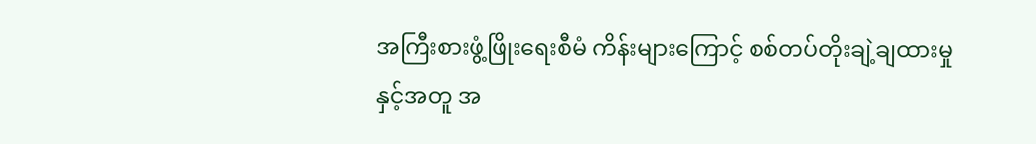အကြီးစားဖွံ့ဖြိုးရေးစီမံ ကိန်းများကြောင့် စစ်တပ်တိုးချဲ့ချထားမှုနှင့်အတူ အ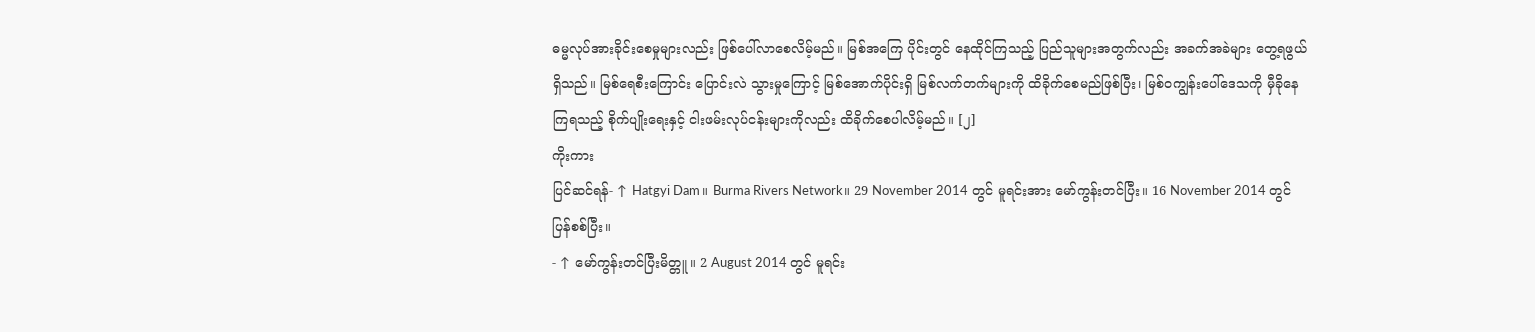ဓမ္မလုပ်အားခိုင်းစေမှုများလည်း ဖြစ်ပေါ်လာစေလိမ့်မည်။ မြစ်အကြေ ပိုင်းတွင် နေထိုင်ကြသည့် ပြည်သူများအတွက်လည်း အခက်အခဲများ တွေ့ရဖွယ် ရှိသည်။ မြစ်ရေစီးကြောင်း ပြောင်းလဲ သွားမှုကြောင့် မြစ်အောက်ပိုင်းရှိ မြစ်လက်တက်များကို ထိခိုက်စေမည်ဖြစ်ပြီး၊ မြစ်ဝကျွန်းပေါ်ဒေသကို မှီခိုနေကြရသည့် စိုက်ပျိုးရေးနှင့် ငါးဖမ်းလုပ်ငန်းများကိုလည်း ထိခိုက်စေပါလိမ့်မည်။ [၂]
ကိုးကား
ပြင်ဆင်ရန်- ↑ Hatgyi Dam။ Burma Rivers Network။ 29 November 2014 တွင် မူရင်းအား မော်ကွန်းတင်ပြီး။ 16 November 2014 တွင် ပြန်စစ်ပြီး။
- ↑ မော်ကွန်းတင်ပြီးမိတ္တူ။ 2 August 2014 တွင် မူရင်း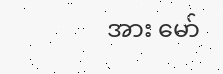အား မော်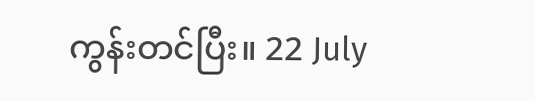ကွန်းတင်ပြီး။ 22 July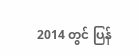2014 တွင် ပြန်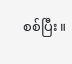စစ်ပြီး။